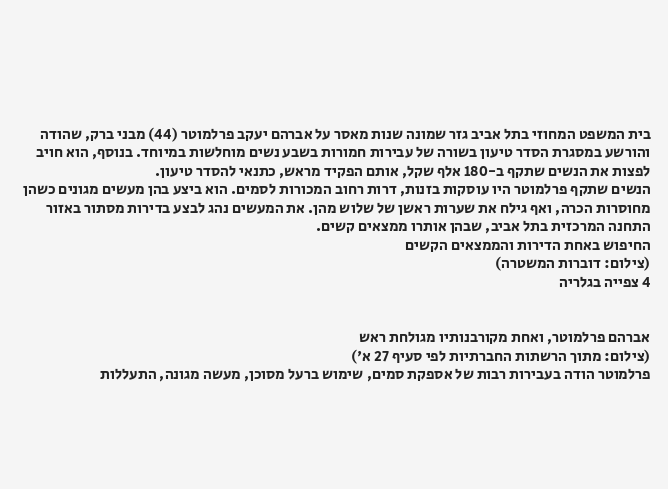בית המשפט המחוזי בתל אביב גזר שמונה שנות מאסר על אברהם יעקב פרלמוטר (44) מבני ברק, שהודה והורשע במסגרת הסדר טיעון בשורה של עבירות חמורות בשבע נשים מוחלשות במיוחד. בנוסף, הוא חויב לפצות את הנשים שתקף ב-180 אלף שקל, אותם הפקיד מראש, כתנאי להסדר טיעון.
הנשים שתקף פרלמוטר היו עוסקות בזנות, דרות רחוב המכורות לסמים. הוא ביצע בהן מעשים מגונים כשהן מחוסרות הכרה, ואף גילח את שערות ראשן של שלוש מהן. את המעשים נהג לבצע בדירות מסתור באזור התחנה המרכזית בתל אביב, שבהן אותרו ממצאים קשים.
החיפוש באחת הדירות והממצאים הקשים
(צילום: דוברות המשטרה)
4 צפייה בגלריה


אברהם פרלמוטר, ואחת מקורבנותיו מגולחת ראש
(צילום: מתוך הרשתות החברתיות לפי סעיף 27 א')
פרלמוטר הודה בעבירות רבות של אספקת סמים, שימוש ברעל מסוכן, מעשה מגונה, התעללות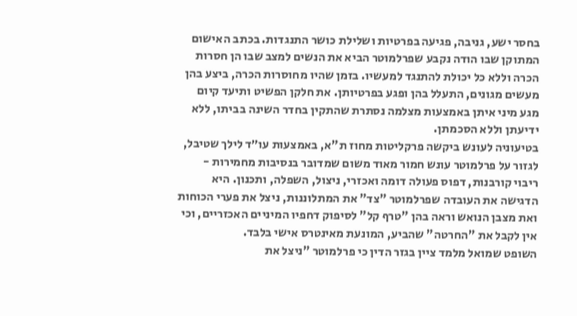בחסר ישע, גניבה, פגיעה בפרטיות ושלילת כושר התנגדות. בכתב האישום המתוקן שבו הודה נקבע שפרלמוטר הביא את הנשים למצב שבו הן חסרות הכרה וללא כל יכולת להתנגד למעשיו. בזמן שהיו מחוסרות הכרה, ביצע בהן מעשים מגונים, התעלל בהן ופגע בפרטיותן. את חלקן הפשיט ותיעד קיום מגע מיני איתן באמצעות מצלמה נסתרת שהתקין בחדר השינה בביתו, ללא ידיעתן וללא הסכמתן.
בטיעוניה לעונש ביקשה פרקליטות מחוז ת"א, באמצעות עו״ד לילך שטיבל, לגזור על פרלמוטר עונש חמור מאוד משום שמדובר בנסיבות מחמירות - ריבוי קורבנות, דפוס פעולה דומה ואכזרי, ניצול, השפלה, ותכנון. היא הדגישה את העובדה שפרלמוטר "צד" את המתלוננות, ניצל את פערי הכוחות ואת מצבן הנואש וראה בהן "טרף קל" לסיפוק דחפיו המיניים האכזריים, וכי אין לקבל את "החרטה" שהביע, המונעת מאינטרס אישי בלבד.
השופט שמואל מלמד ציין בגזר הדין כי פרלמוטר "ניצל את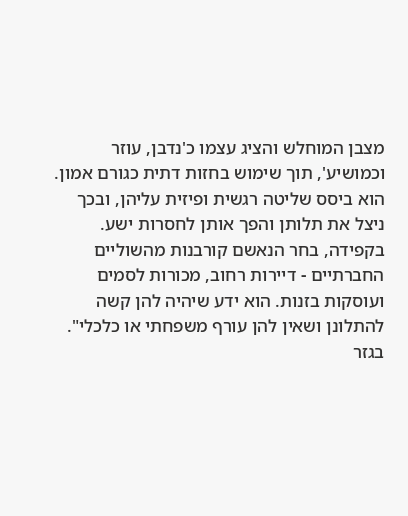מצבן המוחלש והציג עצמו כ'נדבן, עוזר וכמושיע', תוך שימוש בחזות דתית כגורם אמון. הוא ביסס שליטה רגשית ופיזית עליהן, ובכך ניצל את תלותן והפך אותן לחסרות ישע. בקפידה, בחר הנאשם קורבנות מהשוליים החברתיים - דיירות רחוב, מכורות לסמים ועוסקות בזנות. הוא ידע שיהיה להן קשה להתלונן ושאין להן עורף משפחתי או כלכלי".
בגזר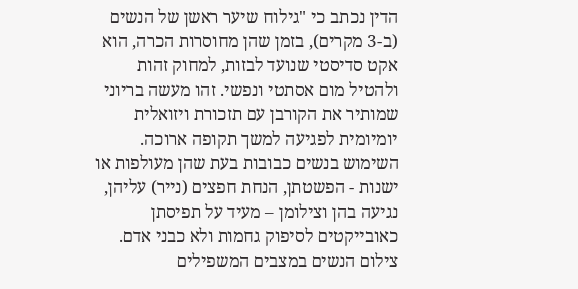הדין נכתב כי "גילוח שיער ראשן של הנשים (ב-3 מקרים), בזמן שהן מחוסרות הכרה, הוא אקט סדיסטי שנועד לבזות, למחוק זהות ולהטיל מום אסתטי ונפשי. זהו מעשה בריוני שמותיר את הקורבן עם תזכורת ויזואלית יומיומית לפגיעה למשך תקופה ארוכה. השימוש בנשים כבובות בעת שהן מעולפות או ישנות - הפשטתן, הנחת חפצים (נייר) עליהן, נגיעה בהן וצילומן – מעיד על תפיסתן כאובייקטים לסיפוק גחמות ולא כבני אדם. צילום הנשים במצבים המשפילים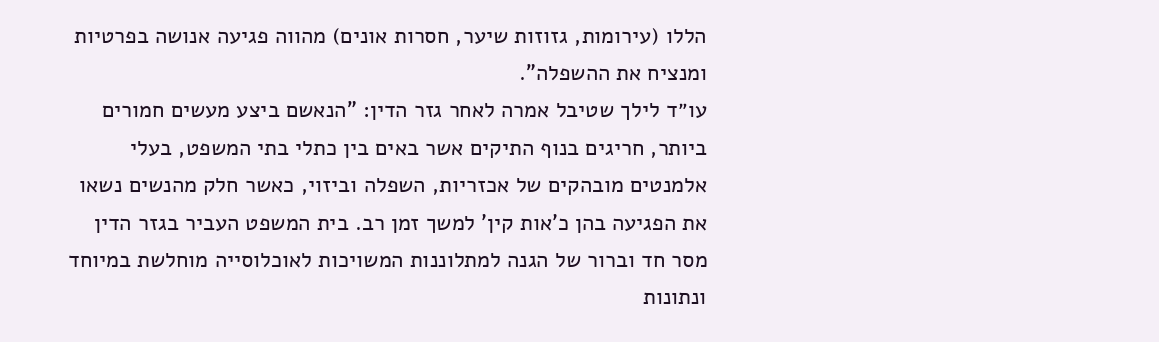הללו (עירומות, גזוזות שיער, חסרות אונים) מהווה פגיעה אנושה בפרטיות ומנציח את ההשפלה".
עו״ד לילך שטיבל אמרה לאחר גזר הדין: "הנאשם ביצע מעשים חמורים ביותר, חריגים בנוף התיקים אשר באים בין כתלי בתי המשפט, בעלי אלמנטים מובהקים של אכזריות, השפלה וביזוי, כאשר חלק מהנשים נשאו את הפגיעה בהן כ'אות קין' למשך זמן רב. בית המשפט העביר בגזר הדין מסר חד וברור של הגנה למתלוננות המשויכות לאוכלוסייה מוחלשת במיוחד ונתונות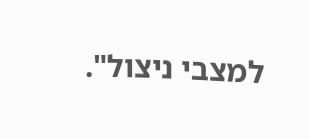למצבי ניצול".